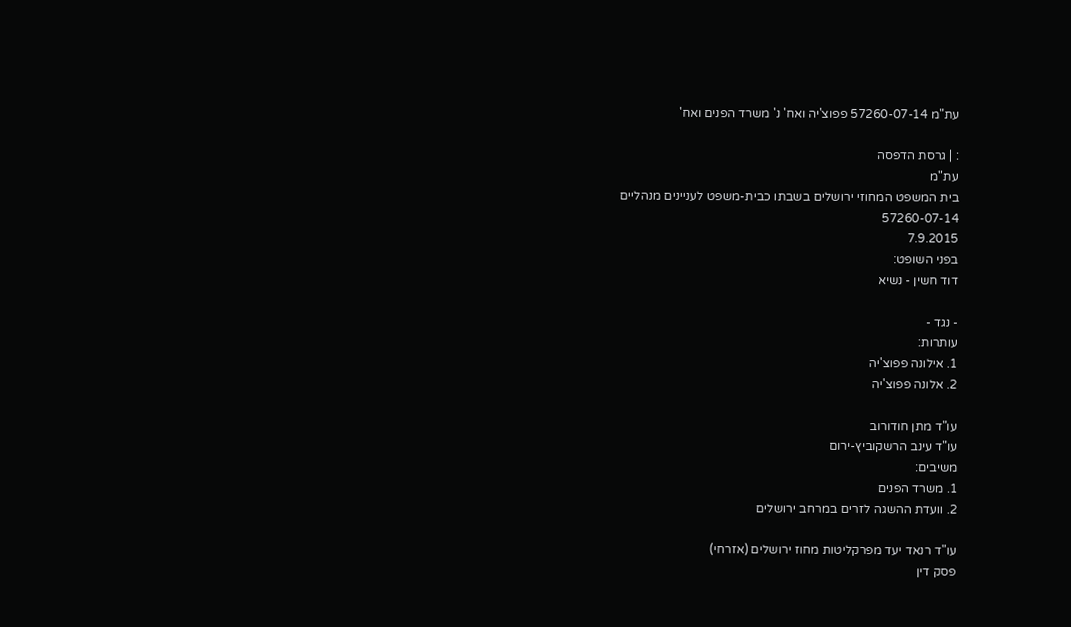עת"מ 57260-07-14 פפוצ'יה ואח' נ' משרד הפנים ואח'

: | גרסת הדפסה
עת"מ
בית המשפט המחוזי ירושלים בשבתו כבית-משפט לעניינים מנהליים
57260-07-14
7.9.2015
בפני השופט:
דוד חשין - נשיא

- נגד -
עותרות:
1. אילונה פפוצ'יה
2. אלונה פפוצ'יה

עו"ד מתן חודורוב
עו"ד עינב הרשקוביץ-ירום
משיבים:
1. משרד הפנים
2. וועדת ההשגה לזרים במרחב ירושלים

עו"ד רנאד יעד מפרקליטות מחוז ירושלים (אזרחי)
פסק דין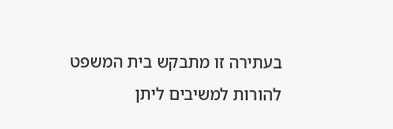בעתירה זו מתבקש בית המשפט להורות למשיבים ליתן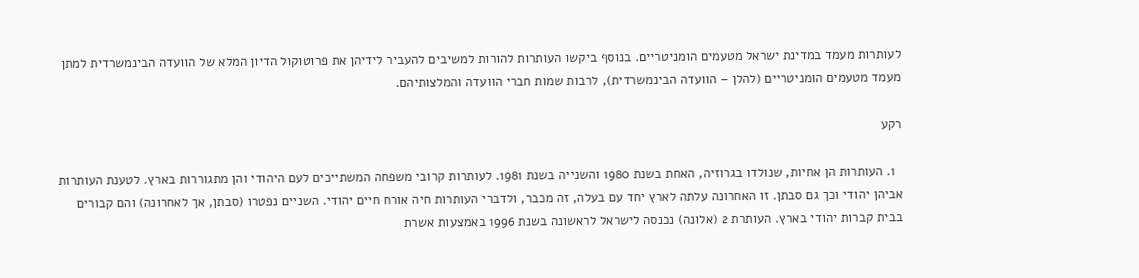לעותרות מעמד במדינת ישראל מטעמים הומניטריים. בנוסף ביקשו העותרות להורות למשיבים להעביר לידיהן את פרוטוקול הדיון המלא של הוועדה הבינמשרדית למתן מעמד מטעמים הומניטריים (להלן – הוועדה הבינמשרדית), לרבות שמות חברי הוועדה והמלצותיהם.

רקע

  1. העותרות הן אחיות, שנולדו בגרוזיה, האחת בשנת 1980 והשנייה בשנת 1981. לעותרות קרובי משפחה המשתייכים לעם היהודי והן מתגוררות בארץ. לטענת העותרות אביהן יהודי וכך גם סבתן. זו האחרונה עלתה לארץ יחד עם בעלה, זה מכבר, ולדברי העותרות חיה אורח חיים יהודי. השניים נפטרו (סבתן, אך לאחרונה) והם קבורים בבית קברות יהודי בארץ. העותרת 2 (אלונה) נכנסה לישראל לראשונה בשנת 1996 באמצעות אשרת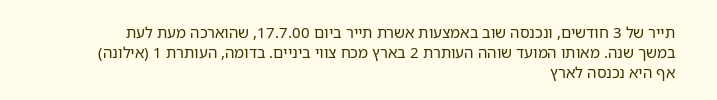תייר של 3 חודשים, ונכנסה שוב באמצעות אשרת תייר ביום 17.7.00, שהוארכה מעת לעת במשך שנה. מאותו המועד שוהה העותרת 2 בארץ מכח צווי ביניים. בדומה, העותרת 1 (אילונה) אף היא נכנסה לארץ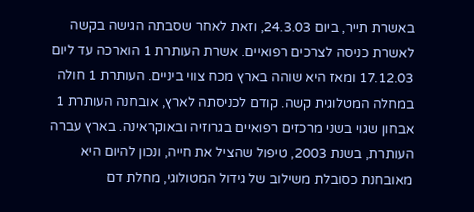באשרת תייר, ביום 24.3.03, וזאת לאחר שסבתה הגישה בקשה לאשרת כניסה לצרכים רפואיים. אשרת העותרת 1 הוארכה עד ליום 17.12.03 ומאז היא שוהה בארץ מכח צווי ביניים. העותרת 1 חולה במחלה המטלוגית קשה. קודם לכניסתה לארץ, אובחנה העותרת 1 אבחון שגוי בשני מרכזים רפואיים בגרוזיה ובאוקראינה. בארץ עברה העותרת, בשנת 2003, טיפול שהציל את חייה, ונכון להיום היא מאובחנת כסובלת משילוב של גידול המטולוגי, מחלת דם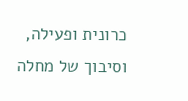כרונית ופעילה, וסיבוך של מחלה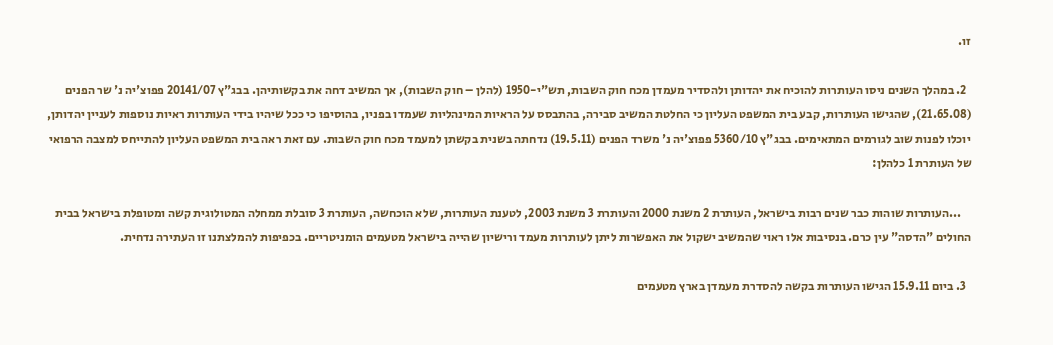זו.

  2. במהלך השנים ניסו העותרות להוכיח את יהדותן ולהסדיר מעמדן מכח חוק השבות, תש"י-1950 (להלן – חוק השבות), אך המשיב דחה את בקשותיהן. בבג"ץ 20141/07 פפוצ'יה נ' שר הפנים (21.65.08), שהגישו העותרות, קבע בית המשפט העליון כי החלטת המשיב סבירה, בהתבסס על הראיות המינהליות שעמדו בפניו, בהוסיפו כי ככל שיהיו בידי העותרות ראיות נוספות לעניין יהדותן, יוכלו לפנות שוב לגורמים המתאימים. בבג"ץ 5360/10 פפוצ'יה נ' משרד הפנים (19.5.11) נדחתה בשנית בקשתן למעמד מכח חוק השבות. עם זאת ראה בית המשפט העליון להתייחס למצבה הרפואי של העותרת 1 כלהלן:

    ...העותרות שוהות כבר שנים רבות בישראל, העותרת 2 משנת 2000 והעותרת 3 משנת 2003, לטענת העותרות, שלא הוכחשה, העותרת 3 סובלת ממחלה המטולוגית קשה ומטופלת בישראל בבית החולים "הדסה" עין כרם. בנסיבות אלו ראוי שהמשיב ישקול את האפשרות ליתן לעותרות מעמד ורישיון שהייה בישראל מטעמים הומניטריים. בכפיפות להמלצתנו זו העתירה נדחית.

  3. ביום 15.9.11 הגישו העותרות בקשה להסדרת מעמדן בארץ מטעמים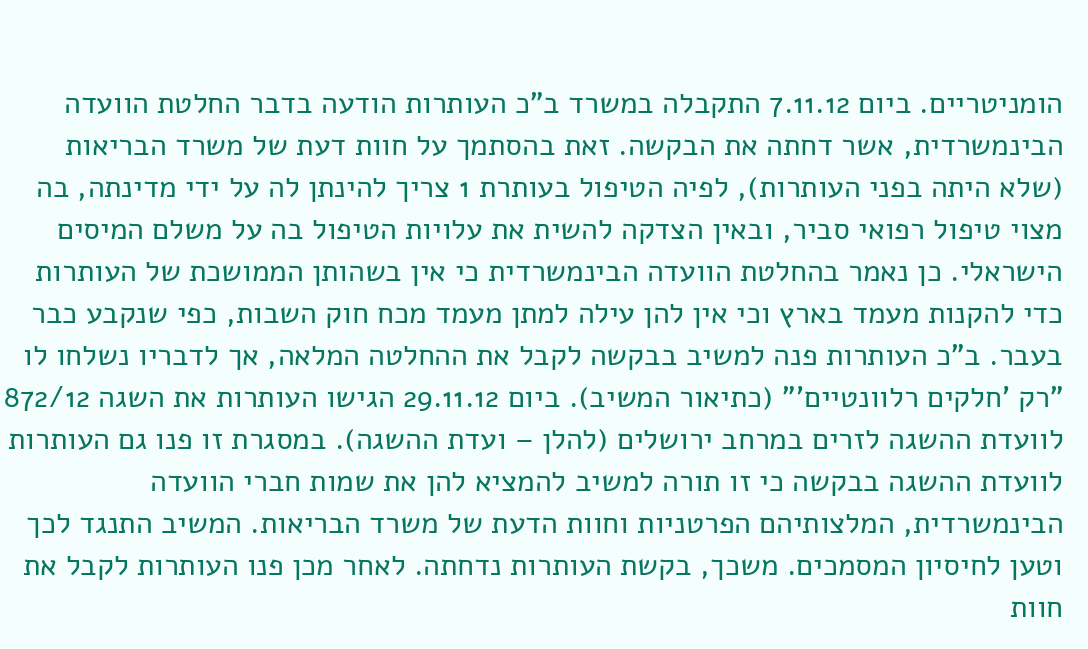הומניטריים. ביום 7.11.12 התקבלה במשרד ב"כ העותרות הודעה בדבר החלטת הוועדה הבינמשרדית, אשר דחתה את הבקשה. זאת בהסתמך על חוות דעת של משרד הבריאות (שלא היתה בפני העותרות), לפיה הטיפול בעותרת 1 צריך להינתן לה על ידי מדינתה, בה מצוי טיפול רפואי סביר, ובאין הצדקה להשית את עלויות הטיפול בה על משלם המיסים הישראלי. כן נאמר בהחלטת הוועדה הבינמשרדית כי אין בשהותן הממושכת של העותרות כדי להקנות מעמד בארץ וכי אין להן עילה למתן מעמד מכח חוק השבות, כפי שנקבע כבר בעבר. ב"כ העותרות פנה למשיב בבקשה לקבל את ההחלטה המלאה, אך לדבריו נשלחו לו "רק 'חלקים רלוונטיים'" (כתיאור המשיב). ביום 29.11.12 הגישו העותרות את השגה 872/12 לוועדת ההשגה לזרים במרחב ירושלים (להלן – ועדת ההשגה). במסגרת זו פנו גם העותרות לוועדת ההשגה בבקשה כי זו תורה למשיב להמציא להן את שמות חברי הוועדה הבינמשרדית, המלצותיהם הפרטניות וחוות הדעת של משרד הבריאות. המשיב התנגד לכך וטען לחיסיון המסמכים. משכך, בקשת העותרות נדחתה. לאחר מכן פנו העותרות לקבל את חוות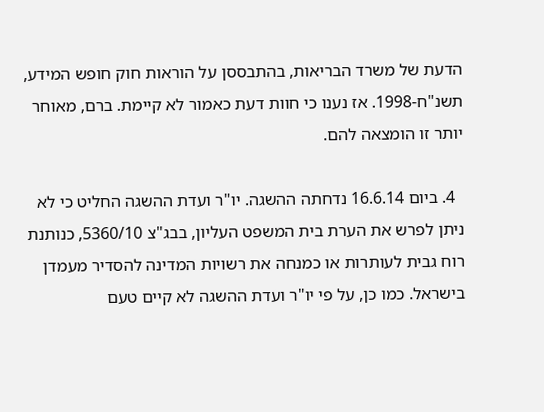הדעת של משרד הבריאות, בהתבססן על הוראות חוק חופש המידע, תשנ"ח-1998. אז נענו כי חוות דעת כאמור לא קיימת. ברם, מאוחר יותר זו הומצאה להם.

  4. ביום 16.6.14 נדחתה ההשגה. יו"ר ועדת ההשגה החליט כי לא ניתן לפרש את הערת בית המשפט העליון, בבג"צ 5360/10, כנותנת רוח גבית לעותרות או כמנחה את רשויות המדינה להסדיר מעמדן בישראל. כמו כן, על פי יו"ר ועדת ההשגה לא קיים טעם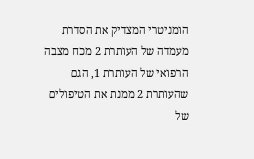הומניטרי המצדיק את הסדרת מעמדה של העותרת 2 מכח מצבה הרפואי של העותרת 1, הגם שהעותרת 2 ממנת את הטיפולים של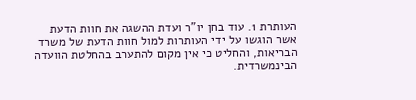העותרת 1. עוד בחן יו"ר ועדת ההשגה את חוות הדעת אשר הוגשו על ידי העותרות למול חוות הדעת של משרד הבריאות, והחליט כי אין מקום להתערב בהחלטת הוועדה הבינמשרדית.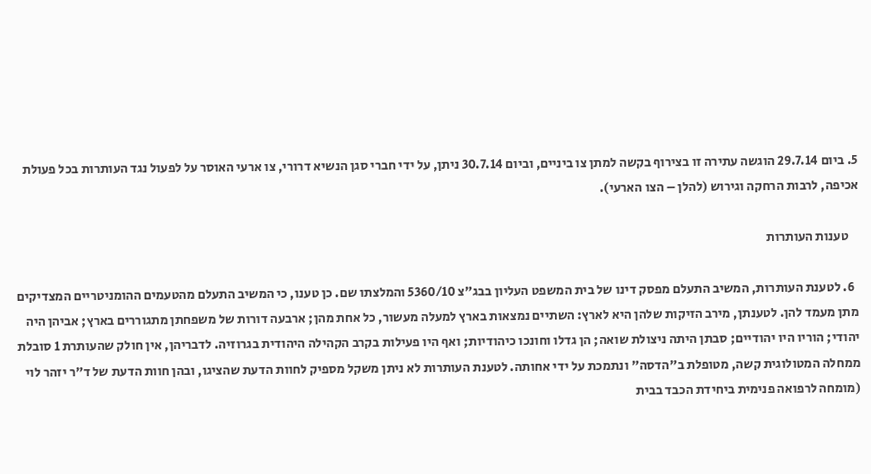5. ביום 29.7.14 הוגשה עתירה זו בצירוף בקשה למתן צו ביניים, וביום 30.7.14 ניתן, על ידי חברי סגן הנשיא דרורי, צו ארעי האוסר על לפעול נגד העותרות בכל פעולת אכיפה, לרבות הרחקה וגירוש (להלן – הצו הארעי).

    טענות העותרות

  6. לטענת העותרות, המשיב התעלם מפסק דינו של בית המשפט העליון בבג"צ 5360/10 והמלצתו שם. כן טענו, כי המשיב התעלם מהטעמים ההומניטריים המצדיקים מתן מעמד להן. לטענתן, מירב הזיקות שלהן היא לארץ: השתיים נמצאות בארץ למעלה מעשור, כל אחת מהן; ארבעה דורות של משפחתן מתגוררים בארץ; אביהן היה יהודי; הוריו היו יהודיים; סבתן היתה ניצולת שואה; הן גדלו וחונכו כיהודיות; ואף היו פעילות בקרב הקהילה היהודית בגרוזיה. לדבריהן, אין חולק שהעותרת 1 סובלת ממחלה המטולוגית קשה, מטופלת ב"הדסה" ונתמכת על ידי אחותה. לטענת העותרות לא ניתן משקל מספיק לחוות הדעת שהציגו, ובהן חוות הדעת של ד"ר יזהר לוי (מומחה לרפואה פנימית ביחידת הכבד בבית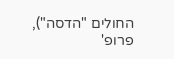החולים "הדסה"), פרופ'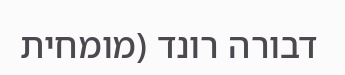דבורה רונד (מומחית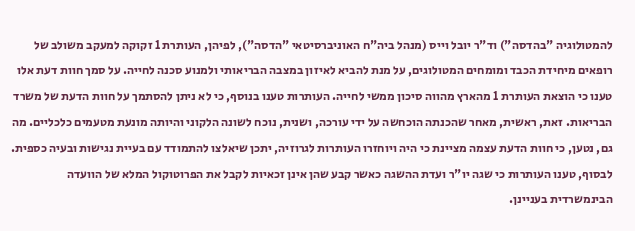להמטולוגיה "בהדסה") וד"ר יובל וייס (מנהל ביה"ח האוניברסיטאי "הדסה"), לפיהן, העותרת 1 זקוקה למעקב משולב של רופאים מיחידת הכבד ומומחים המטולוגים, על מנת להביא לאיזון במצבה הבריאותי ולמנוע סכנה לחייה. על סמך חוות דעת אלו טענו כי הוצאת העותרת 1 מהארץ מהווה סיכון ממשי לחייה. העותרות טענו בנוסף, כי לא ניתן להסתמך על חוות הדעת של משרד הבריאות. זאת, ראשית, מאחר שהכנתה הוכחשה על ידי עורכה, ושנית, נוכח לשונה הלקוני והיותה מונעת מטעמים כלכליים. מה גם, נטען, כי חוות הדעת עצמה מציינת כי היה ויוחזרו העותרות לגרוזיה, יתכן שיאלצו להתמודד עם בעיית נגישות ובעיה כספית. לבסוף, טענו העותרות כי שגה יו"ר ועדת ההשגה כאשר קבע שהן אינן זכאיות לקבל את הפרוטוקול המלא של הוועדה הבינמשרדית בעניינן.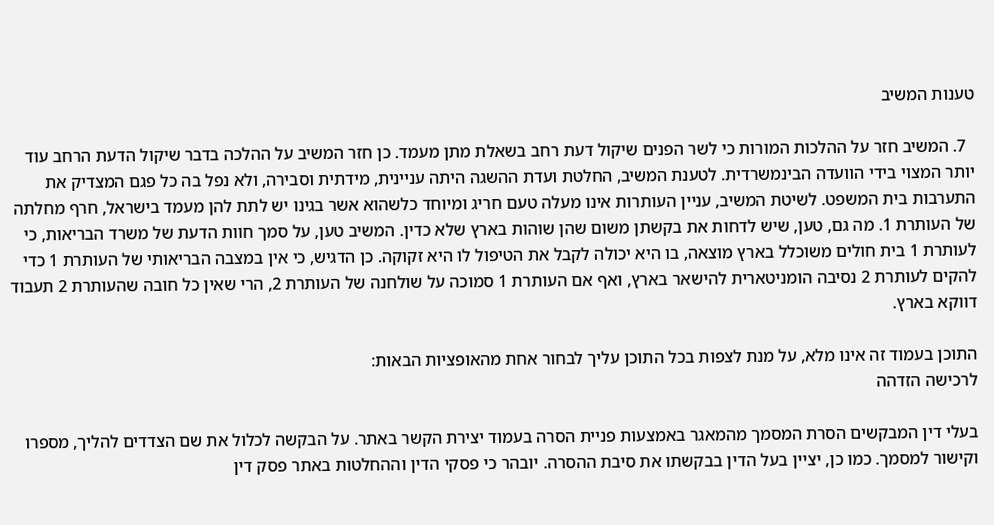טענות המשיב

  7. המשיב חזר על ההלכות המורות כי לשר הפנים שיקול דעת רחב בשאלת מתן מעמד. כן חזר המשיב על ההלכה בדבר שיקול הדעת הרחב עוד יותר המצוי בידי הוועדה הבינמשרדית. לטענת המשיב, החלטת ועדת ההשגה היתה עניינית, מידתית וסבירה, ולא נפל בה כל פגם המצדיק את התערבות בית המשפט. לשיטת המשיב, עניין העותרות אינו מעלה טעם חריג ומיוחד כלשהוא אשר בגינו יש לתת להן מעמד בישראל, חרף מחלתה של העותרת 1. מה גם, טען, שיש לדחות את בקשתן משום שהן שוהות בארץ שלא כדין. המשיב טען, על סמך חוות הדעת של משרד הבריאות, כי לעותרת 1 בית חולים משוכלל בארץ מוצאה, בו היא יכולה לקבל את הטיפול לו היא זקוקה. כן הדגיש, כי אין במצבה הבריאותי של העותרת 1 כדי להקים לעותרת 2 נסיבה הומניטארית להישאר בארץ, ואף אם העותרת 1 סמוכה על שולחנה של העותרת 2, הרי שאין כל חובה שהעותרת 2 תעבוד דווקא בארץ.

התוכן בעמוד זה אינו מלא, על מנת לצפות בכל התוכן עליך לבחור אחת מהאופציות הבאות:
לרכישה הזדהה

בעלי דין המבקשים הסרת המסמך מהמאגר באמצעות פניית הסרה בעמוד יצירת הקשר באתר. על הבקשה לכלול את שם הצדדים להליך, מספרו וקישור למסמך. כמו כן, יציין בעל הדין בבקשתו את סיבת ההסרה. יובהר כי פסקי הדין וההחלטות באתר פסק דין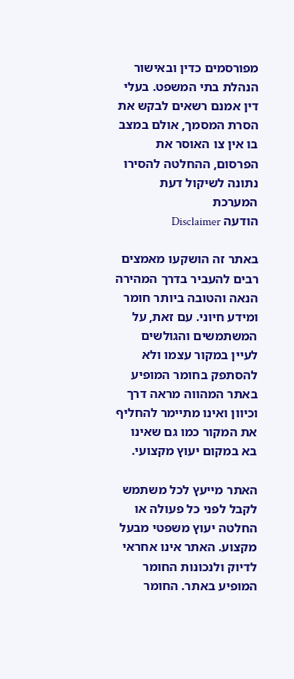מפורסמים כדין ובאישור הנהלת בתי המשפט. בעלי דין אמנם רשאים לבקש את הסרת המסמך, אולם במצב בו אין צו האוסר את הפרסום, ההחלטה להסירו נתונה לשיקול דעת המערכת
הודעה Disclaimer

באתר זה הושקעו מאמצים רבים להעביר בדרך המהירה הנאה והטובה ביותר חומר ומידע חיוני. עם זאת, על המשתמשים והגולשים לעיין במקור עצמו ולא להסתפק בחומר המופיע באתר המהווה מראה דרך וכיוון ואינו מתיימר להחליף את המקור כמו גם שאינו בא במקום יעוץ מקצועי.

האתר מייעץ לכל משתמש לקבל לפני כל פעולה או החלטה יעוץ משפטי מבעל מקצוע. האתר אינו אחראי לדיוק ולנכונות החומר המופיע באתר. החומר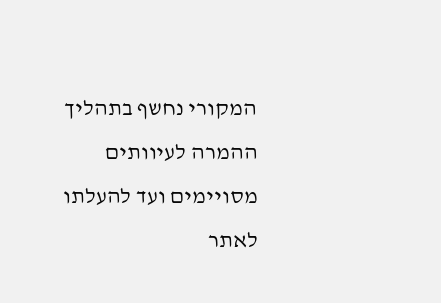המקורי נחשף בתהליך ההמרה לעיוותים מסויימים ועד להעלתו לאתר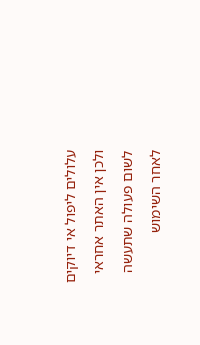עלולים ליפול אי דיוקים ולכן אין האתר אחראי לשום פעולה שתעשה לאחר השימוש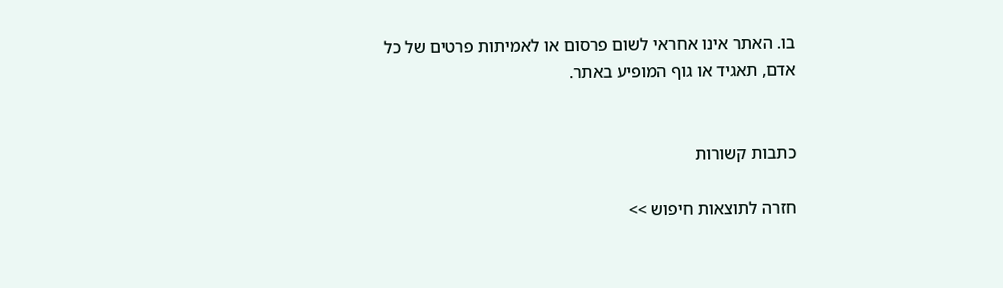בו. האתר אינו אחראי לשום פרסום או לאמיתות פרטים של כל אדם, תאגיד או גוף המופיע באתר.


כתבות קשורות

חזרה לתוצאות חיפוש >>